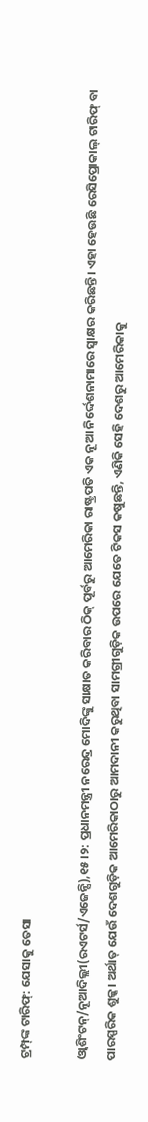ଟ୍ରମ୍ପ୍‌ଙ୍କ ଟାରିଫ୍‌: ଯେସାକୁ ତେସା

ଓ୍ବାଶିଂଟନ୍‌/ନୂଆଦିଲ୍ଲୀ(ରଏଟର୍ସ/ଏଜେନ୍ସି),୧୫।୨: ପ୍ରଧାନମନ୍ତ୍ରୀ ନରେନ୍ଦ୍ର ମୋଦିଙ୍କୁ ସାକ୍ଷାତ କରିବାର ଠିକ୍‌ ପୂର୍ବରୁ ଆମେରିକା ରାଷ୍ଟ୍ରପତି ଏକ ନୂଆ ନିର୍ଦ୍ଦେଶନାମାରେ ସ୍ବାକ୍ଷର କରିଛନ୍ତି। ଏହା ହେଉଛି ରେସିପ୍ରୋକାଲ୍‌ ଟାରିଫ୍‌ ବା ପାରସ୍ପରିକ ଶୁଳ୍କ। ଅର୍ଥାତ୍‌ ଯେଉଁ ଦେଶଗୁଡ଼ିକ ଆମେରିକାଠାରୁ ଆମଦାନୀ କରୁଥିବା ସାମଗ୍ରୀଗୁଡ଼ିକ ଉପରେ ଯେତେ ଟିକସ କଷୁଛନ୍ତି, ଏଣିକି ସେହି ଦେଶରୁ ଆମେରିକାକୁ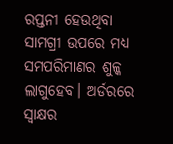ରପ୍ତନୀ ହେଉଥିବା ସାମଗ୍ରୀ ଉପରେ ମଧ୍ୟ ସମପରିମାଣର ଶୁଳ୍କ ଲାଗୁହେବ। ଅର୍ଡରରେ ସ୍ବାକ୍ଷର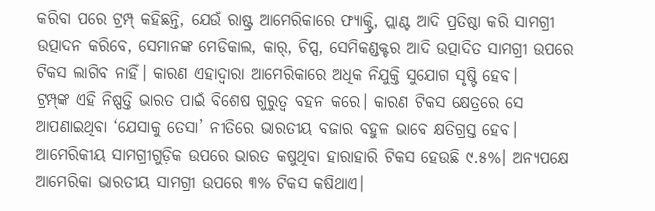କରିବା ପରେ ଟ୍ରମ୍ପ୍‌ କହିଛନ୍ତି, ଯେଉଁ ରାଷ୍ଟ୍ର ଆମେରିକାରେ ଫ୍ୟାକ୍ଟ୍ରି, ପ୍ଲାଣ୍ଟ ଆଦି ପ୍ରତିଷ୍ଠା କରି ସାମଗ୍ରୀ ଉତ୍ପାଦନ କରିବେ, ସେମାନଙ୍କ ମେଡିକାଲ, କାର୍‌, ଚିପ୍ସ, ସେମିକଣ୍ଡକ୍ଟର ଆଦି ଉତ୍ପାଦିତ ସାମଗ୍ରୀ ଉପରେ ଟିକସ ଲାଗିବ ନାହିଁ। କାରଣ ଏହାଦ୍ୱାରା ଆମେରିକାରେ ଅଧିକ ନିଯୁକ୍ତି ସୁଯୋଗ ସୃଷ୍ଟି ହେବ।
ଟ୍ରମ୍ପ୍‌ଙ୍କ ଏହି ନିଷ୍ପତ୍ତି ଭାରତ ପାଇଁ ବିଶେଷ ଗୁରୁତ୍ୱ ବହନ କରେ। କାରଣ ଟିକସ କ୍ଷେତ୍ରରେ ସେ ଆପଣାଇଥିବା ‘ଯେସାକୁ ତେସା’ ନୀତିରେ ଭାରତୀୟ ବଜାର ବହୁଳ ଭାବେ କ୍ଷତିଗ୍ରସ୍ତ ହେବ। ଆମେରିକୀୟ ସାମଗ୍ରୀଗୁଡ଼ିକ ଉପରେ ଭାରତ କଷୁଥିବା ହାରାହାରି ଟିକସ ହେଉଛି ୯.୫%। ଅନ୍ୟପକ୍ଷେ ଆମେରିକା ଭାରତୀୟ ସାମଗ୍ରୀ ଉପରେ ୩% ଟିକସ କଷିଥାଏ।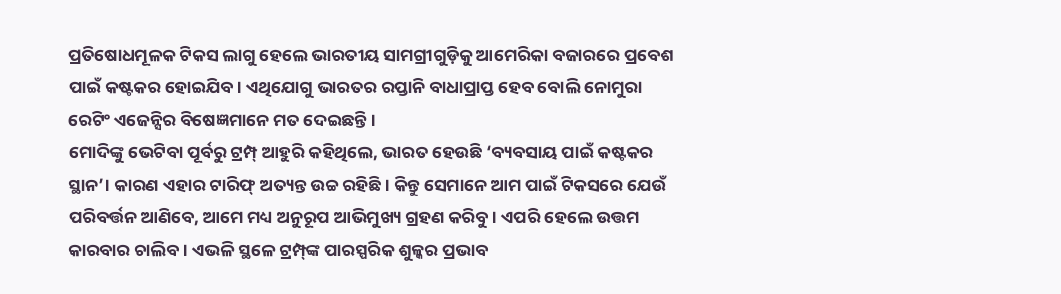ପ୍ରତିଷୋଧମୂଳକ ଟିକସ ଲାଗୁ ହେଲେ ଭାରତୀୟ ସାମଗ୍ରୀଗୁଡ଼ିକୁ ଆମେରିକା ବଜାରରେ ପ୍ରବେଶ ପାଇଁ କଷ୍ଟକର ହୋଇଯିବ। ଏଥିଯୋଗୁ ଭାରତର ରପ୍ତାନି ବାଧାପ୍ରାପ୍ତ ହେବ ବୋଲି ନୋମୁରା ରେଟିଂ ଏଜେନ୍ସିର ବିଷେଜ୍ଞମାନେ ମତ ଦେଇଛନ୍ତି।
ମୋଦିଙ୍କୁ ଭେଟିବା ପୂର୍ବରୁ ଟ୍ରମ୍ପ୍‌ ଆହୁରି କହିଥିଲେ, ଭାରତ ହେଉଛି ‘ବ୍ୟବସାୟ ପାଇଁ କଷ୍ଟକର ସ୍ଥାନ’। କାରଣ ଏହାର ଟାରିଫ୍‌ ଅତ୍ୟନ୍ତ ଉଚ୍ଚ ରହିଛି। କିନ୍ତୁ ସେମାନେ ଆମ ପାଇଁ ଟିକସରେ ଯେଉଁ ପରିବର୍ତ୍ତନ ଆଣିବେ, ଆମେ ମଧ୍ୟ ଅନୁରୂପ ଆଭିମୁଖ୍ୟ ଗ୍ରହଣ କରିବୁ। ଏପରି ହେଲେ ଉତ୍ତମ କାରବାର ଚାଲିବ। ଏଭଳି ସ୍ଥଳେ ଟ୍ରମ୍ପ୍‌ଙ୍କ ପାରସ୍ପରିକ ଶୁଳ୍କର ପ୍ରଭାବ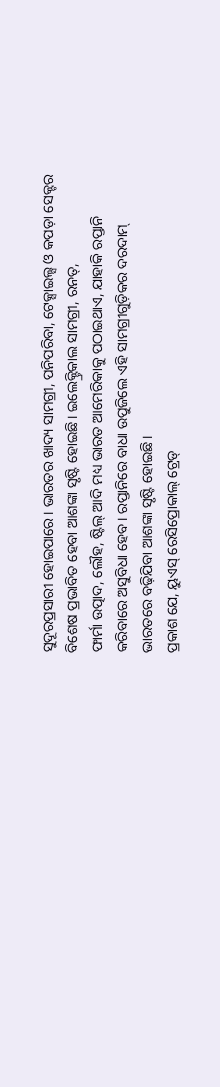ସୁଦୂରପ୍ରସାରୀ ହୋଇପାରେ। ଭାରତର ଖାଦ୍ୟ ସାମଗ୍ରୀ, ପନିପରିବା, ଟେକ୍ସାଇଲ୍ସ ଓ କପଡ଼ା ସେକ୍ଟର ବିଶେଷ ପ୍ରଭାବିତ ହେବା ଆଶଙ୍କା ସୃଷ୍ଟି ହୋଇଛି। ଇଲେକ୍ଟ୍ରିକାଲ ସାମଗ୍ରୀ, ରନତ୍,
ଫାର୍ମା ଉତ୍ପାଦ, ଲୌହ, ଷ୍ଟିଲ୍‌ ଆଦି ମଧ୍ୟ ଭାରତ ଆମେରିକାକୁ ପଠାଇଥାଏ, ଯାହାକି ରପ୍ତାନି କରିବାରେ ଅସୁବିଧା ହେବ। ରପ୍ତାନିରେ ବାଧା ଉପୁଜିଲେ ଏହି ସାମଗ୍ରୀଗୁଡ଼ିକର ଦରଦାମ୍‌ ଭାରତରେ ବଢ଼ିଯିବା ଆଶଙ୍କା ସୃଷ୍ଟି ହୋଇଛି।
ପ୍ରକାଶ ଯେ, ୟୁଏସ୍‌ ରେସିପ୍ରୋକାଲ୍‌ ଟ୍ରେଡ୍‌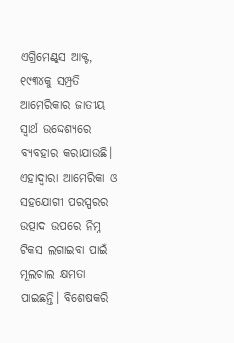ଏଗ୍ରିମେଣ୍ଟ୍‌ସ ଆକ୍ଟ, ୧୯୩୪କୁ ସମ୍ପ୍ରତି ଆମେରିକାର ଜାତୀୟ ସ୍ବାର୍ଥ ଉଦ୍ଦେଶ୍ୟରେ ବ୍ୟବହାର କରାଯାଉଛି। ଏହାଦ୍ୱାରା ଆମେରିକା ଓ ସହଯୋଗୀ ପରସ୍ପରର ଉତ୍ପାଦ ଉପରେ ନିମ୍ନ ଟିକସ ଲଗାଇବା ପାଇଁ ମୂଲଚାଲ କ୍ଷମତା ପାଇଛନ୍ତି। ବିଶେଷକରି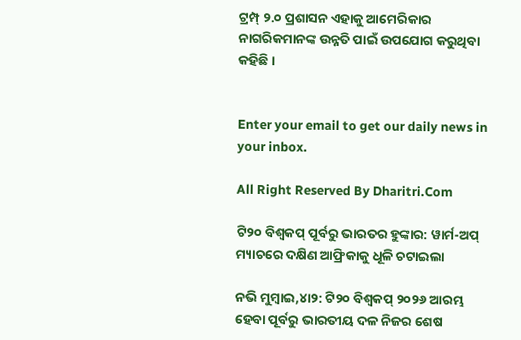ଟ୍ରମ୍ପ୍‌ ୨.୦ ପ୍ରଶାସନ ଏହାକୁ ଆମେରିକାର ନାଗରିକମାନଙ୍କ ଉନ୍ନତି ପାଇଁ ଉପଯୋଗ କରୁଥିବା କହିଛି।


Enter your email to get our daily news in your inbox.

All Right Reserved By Dharitri.Com

ଟି୨୦ ବିଶ୍ୱକପ୍ ପୂର୍ବରୁ ଭାରତର ହୁଙ୍କାର: ୱାର୍ମ-ଅପ୍ ମ୍ୟାଚରେ ଦକ୍ଷିଣ ଆଫ୍ରିକାକୁ ଧୂଳି ଚଟାଇଲା

ନଭି ମୁମ୍ବାଇ,୪ା୨: ଟି୨୦ ବିଶ୍ୱକପ୍ ୨୦୨୬ ଆରମ୍ଭ ହେବା ପୂର୍ବରୁ ଭାରତୀୟ ଦଳ ନିଜର ଶେଷ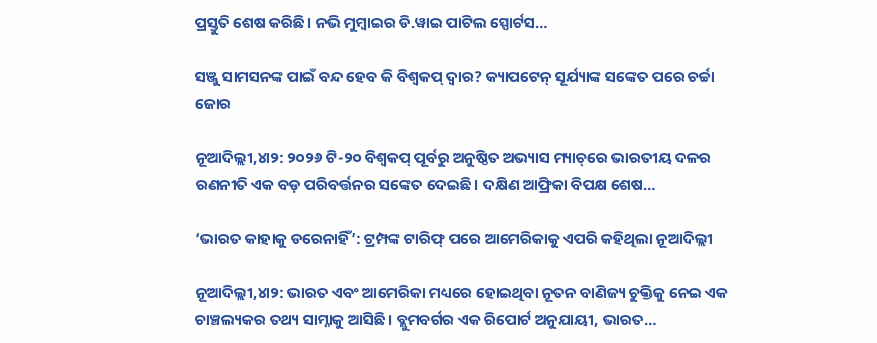ପ୍ରସ୍ତୁତି ଶେଷ କରିଛି। ନଭି ମୁମ୍ବାଇର ଡି.ୱାଇ ପାଟିଲ ସ୍ପୋର୍ଟସ…

ସଞ୍ଜୁ ସାମସନଙ୍କ ପାଇଁ ବନ୍ଦ ହେବ କି ବିଶ୍ୱକପ୍ ଦ୍ୱାର? କ୍ୟାପଟେନ୍ ସୂର୍ଯ୍ୟାଙ୍କ ସଙ୍କେତ ପରେ ଚର୍ଚ୍ଚା ଜୋର

ନୂଆଦିଲ୍ଲୀ,୪ା୨: ୨୦୨୬ ଟି-୨୦ ବିଶ୍ୱକପ୍ ପୂର୍ବରୁ ଅନୁଷ୍ଠିତ ଅଭ୍ୟାସ ମ୍ୟାଚ୍‌ରେ ଭାରତୀୟ ଦଳର ରଣନୀତି ଏକ ବଡ଼ ପରିବର୍ତ୍ତନର ସଙ୍କେତ ଦେଇଛି। ଦକ୍ଷିଣ ଆଫ୍ରିକା ବିପକ୍ଷ ଶେଷ…

‘ଭାରତ କାହାକୁ ଡରେନାହିଁ’: ଟ୍ରମ୍ପଙ୍କ ଟାରିଫ୍ ପରେ ଆମେରିକାକୁ ଏପରି କହିଥିଲା ନୂଆଦିଲ୍ଲୀ

ନୂଆଦିଲ୍ଲୀ,୪ା୨: ଭାରତ ଏବଂ ଆମେରିକା ମଧ୍ୟରେ ହୋଇଥିବା ନୂତନ ବାଣିଜ୍ୟ ଚୁକ୍ତିକୁ ନେଇ ଏକ ଚାଞ୍ଚଲ୍ୟକର ତଥ୍ୟ ସାମ୍ନାକୁ ଆସିଛି। ବ୍ଲୁମବର୍ଗର ଏକ ରିପୋର୍ଟ ଅନୁଯାୟୀ, ଭାରତ…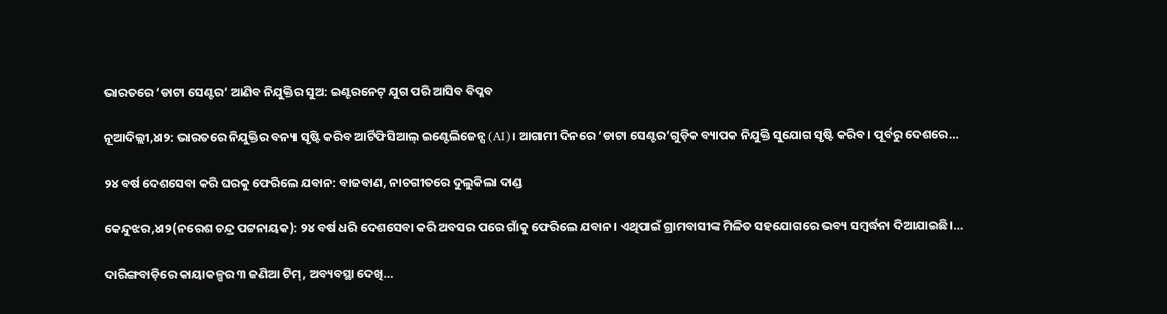ଭାରତରେ ‘ଡାଟା ସେଣ୍ଟର’ ଆଣିବ ନିଯୁକ୍ତିର ସୁଅ: ଇଣ୍ଟରନେଟ୍ ଯୁଗ ପରି ଆସିବ ବିପ୍ଳବ

ନୂଆଦିଲ୍ଲୀ,୪ା୨: ଭାରତରେ ନିଯୁକ୍ତିର ବନ୍ୟା ସୃଷ୍ଟି କରିବ ଆର୍ଟିଫିସିଆଲ୍ ଇଣ୍ଟେଲିଜେନ୍ସ (AI)। ଆଗାମୀ ଦିନରେ ‘ଡାଟା ସେଣ୍ଟର’ଗୁଡ଼ିକ ବ୍ୟାପକ ନିଯୁକ୍ତି ସୁଯୋଗ ସୃଷ୍ଟି କରିବ। ପୂର୍ବରୁ ଦେଶରେ…

୨୪ ବର୍ଷ ଦେଶସେବା କରି ଘରକୁ ଫେରିଲେ ଯବାନ: ବାଜବାଣ, ନାଚଗୀତରେ ଦୁଲୁକିଲା ଦାଣ୍ଡ

କେନ୍ଦୁଝର,୪ା୨(ନରେଶ ଚନ୍ଦ୍ର ପଟ୍ଟନାୟକ): ୨୪ ବର୍ଷ ଧରି ଦେଶସେବା କରି ଅବସର ପରେ ଗାଁକୁ ଫେରିଲେ ଯବାନ। ଏଥିପାଇଁ ଗ୍ରାମବାସୀଙ୍କ ମିଳିତ ସହଯୋଗରେ ଭବ୍ୟ ସମ୍ବର୍ଦ୍ଧନା ଦିଆଯାଇଛି।…

ଦାରିଙ୍ଗବାଡ଼ିରେ କାୟାକଳ୍ପର ୩ ଜଣିଆ ଟିମ୍‌, ଅବ୍ୟବସ୍ଥା ଦେଖି…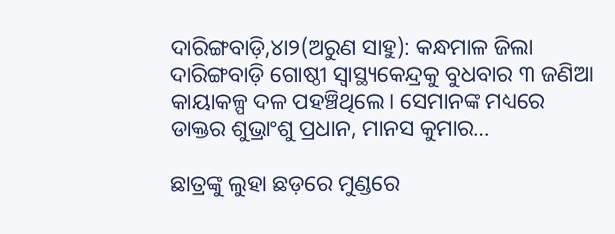ଦାରିଙ୍ଗବାଡ଼ି,୪ା୨(ଅରୁଣ ସାହୁ): କନ୍ଧମାଳ ଜିଲା ଦାରିଙ୍ଗବାଡ଼ି ଗୋଷ୍ଠୀ ସ୍ବାସ୍ଥ୍ୟକେନ୍ଦ୍ରକୁ ବୁଧବାର ୩ ଜଣିଆ କାୟାକଳ୍ପ ଦଳ ପହଞ୍ଚିଥିଲେ। ସେମାନଙ୍କ ମଧ୍ୟରେ ଡାକ୍ତର ଶୁଭ୍ରାଂଶୁ ପ୍ରଧାନ, ମାନସ କୁମାର…

ଛାତ୍ରଙ୍କୁ ଲୁହା ଛଡ଼ରେ ମୁଣ୍ଡରେ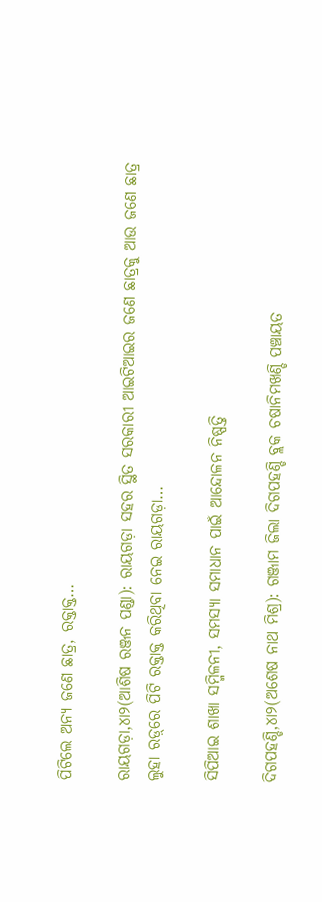ପିଟିଲେ ଅନ୍ୟ ଜଣେ ଛାତ୍ର, ରକ୍ତାକ୍ତ…

ରାୟଗଡ଼ା,୪ା୨(ଆଶିଷ ରଞ୍ଜନ ପଣ୍ଡା): ରାୟଗଡ଼ା ସହର ସ୍ଥିତ ସରକାରୀ ଆଇଟିଆଇର ଜଣେ ଛାତ୍ରକୁ ଆଉ ଜଣେ ଛାତ୍ର ଲୁହା ରଡ଼୍‌ରେ ପିଟି ରକ୍ତାକ୍ତ କରିଥିବା ନେଇ ରାୟଗଡ଼ା…

ସିପିଆଇ ଶାଖା ସମ୍ମିଳନୀ, ସମସ୍ୟା ସମାଧାନ ପାଇଁ ଆନ୍ଦୋଳନ ନିଷ୍ପତ୍ତି

ଦିଗପହଣ୍ଡି,୪ା୨(ଅଶେଷ ନାଥ ମିଶ୍ର): ଗଞ୍ଜାମ ଜିଲା ଦିଗପହଣ୍ଡି ବ୍ଲକ ଚଷାନିମଖଣ୍ଡି ପଞ୍ଚାୟତ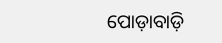ପୋଡ଼ାବାଡ଼ି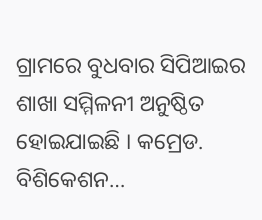ଗ୍ରାମରେ ବୁଧବାର ସିପିଆଇର ଶାଖା ସମ୍ମିଳନୀ ଅନୁଷ୍ଠିତ ହୋଇଯାଇଛି । କମ୍ରେଡ. ବିଶିକେଶନ…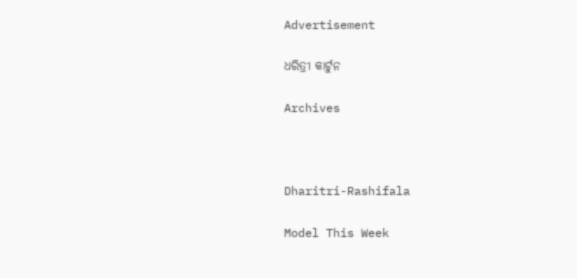Advertisement

ଧରିତ୍ରୀ କାର୍ଟୁନ

Archives



Dharitri-Rashifala

Model This Week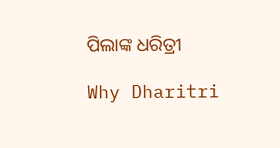ପିଲାଙ୍କ ଧରିତ୍ରୀ

Why Dharitri